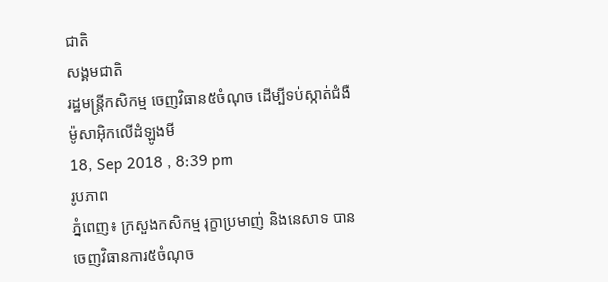ជាតិ
សង្គមជាតិ
រដ្ឋមន្ត្រីកសិកម្ម ចេញវិធាន៥ចំណុច ដើម្បីទប់ស្កាត់ជំងឺម៉ូសាអ៊ិកលើដំឡូងមី
18, Sep 2018 , 8:39 pm
រូបភាព
ភ្នំពេញ៖ ក្រសួងកសិកម្ម រុក្ខាប្រមាញ់ និងនេសាទ បានចេញវិធានការ៥ចំណុច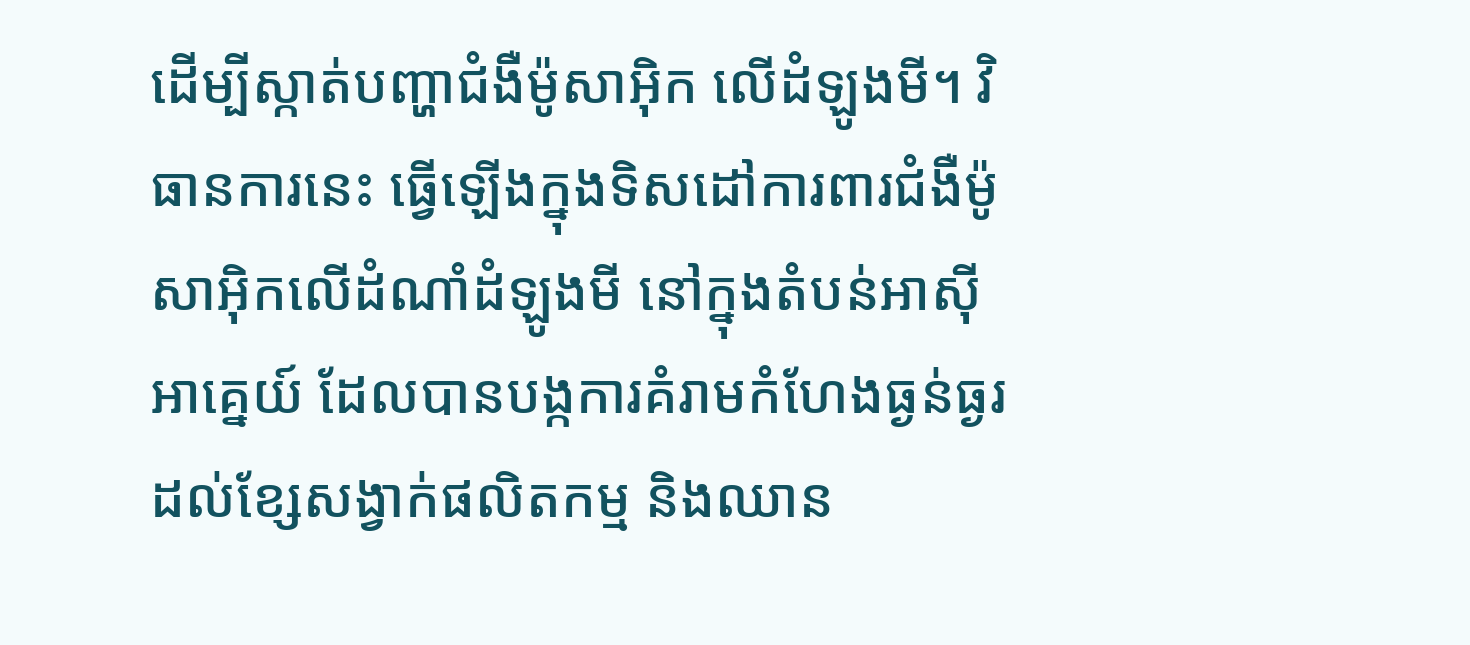ដើម្បីស្កាត់បញ្ហាជំងឺម៉ូសាអ៊ិក លើដំឡូងមី។ វិធានការនេះ ធ្វើឡើងក្នុងទិសដៅការពារជំងឺម៉ូសាអ៊ិកលើដំណាំដំឡូងមី នៅក្នុងតំបន់អាស៊ីអាគ្នេយ៍ ដែលបានបង្កការគំរាមកំហែងធ្ងន់ធ្ងរដល់ខ្សែសង្វាក់ផលិតកម្ម និងឈាន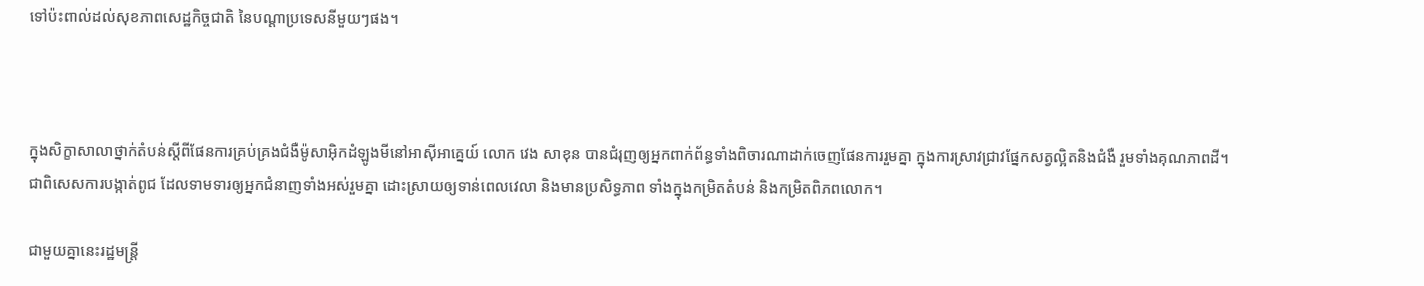ទៅប៉ះពាល់ដល់សុខភាពសេដ្ឋកិច្ចជាតិ នៃបណ្ដាប្រទេសនីមួយៗផង។



ក្នុងសិក្ខាសាលាថ្នាក់តំបន់ស្តីពីផែនការគ្រប់គ្រងជំងឺម៉ូសាអ៊ិកដំឡូងមីនៅអាស៊ីអាគ្នេយ៍ លោក វេង សាខុន បានជំរុញឲ្យអ្នកពាក់ព័ន្ធទាំងពិចារណាដាក់ចេញផែនការរួមគ្នា ក្នុងការស្រាវជ្រាវផ្នែកសត្វល្អិតនិងជំងឺ រួមទាំងគុណភាពដី។ ជាពិសេសការបង្កាត់ពូជ ដែលទាមទារឲ្យអ្នកជំនាញទាំងអស់រួមគ្នា ដោះស្រាយឲ្យទាន់ពេលវេលា និងមានប្រសិទ្ធភាព ទាំងក្នុងកម្រិតតំបន់ និងកម្រិតពិភពលោក។

ជាមួយគ្នានេះរដ្ឋមន្ត្រី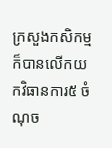ក្រសួងកសិកម្ម ក៏បានលើកយកវិធានការ៥ ចំណុច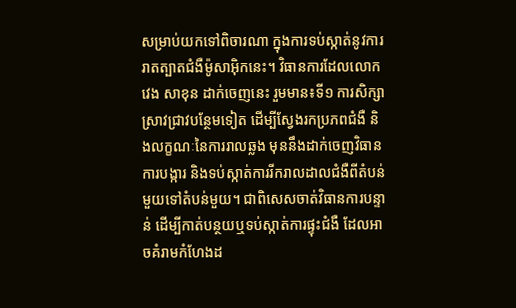សម្រាប់យកទៅពិចារណា ក្នុងការទប់ស្កាត់នូវការរាតត្បាតជំងឺម៉ូសាអ៊ិកនេះ។ វិធានការដែលលោក វេង សាខុន ដាក់ចេញនេះ រួមមាន៖ទី១ ការសិក្សាស្រាវជ្រាវបន្ថែមទៀត ដើម្បីស្វែងរកប្រភពជំងឺ និងលក្ខណៈនៃការរាលឆ្លង មុននឹងដាក់ចេញវិធានការបង្ការ និងទប់ស្កាត់ការរីករាលដាលជំងឺពីតំបន់មួយទៅតំបន់មួយ។ ជាពិសេសចាត់វិធានការបន្ទាន់ ដើម្បីកាត់បន្ថយឬទប់ស្កាត់ការផ្ទុះជំងឺ ដែលអាចគំរាមកំហែងដ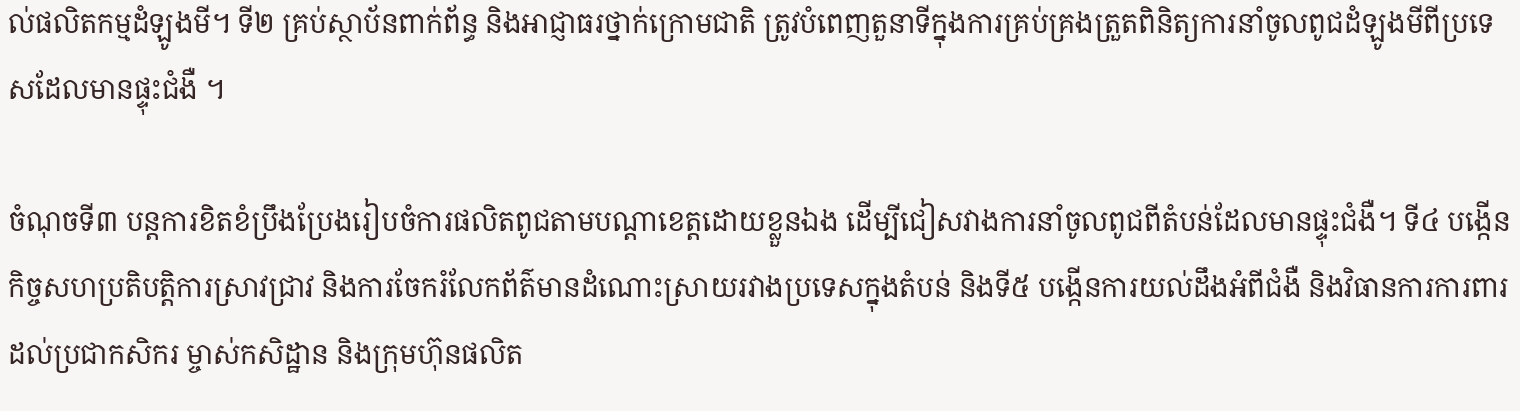ល់ផលិតកម្មដំឡូងមី។ ទី២ គ្រប់ស្ថាប័នពាក់ព័ន្ធ និងអាជ្ញាធរថ្នាក់ក្រោមជាតិ ត្រូវបំពេញតួនាទីក្នុងការគ្រប់គ្រងត្រួតពិនិត្យការនាំចូលពូជដំឡូងមីពីប្រទេសដែលមានផ្ទុះជំងឺ ។

ចំណុចទី៣ បន្តការខិតខំប្រឹងប្រែងរៀបចំការផលិតពូជតាមបណ្តាខេត្តដោយខ្លួនឯង ដើម្បីជៀសវាងការនាំចូលពូជពីតំបន់ដែលមានផ្ទុះជំងឺ។ ទី៤ បង្កើនកិច្ចសហប្រតិបត្តិការស្រាវជ្រាវ និងការចែករំលែកព័ត៌មានដំណោះស្រាយរវាងប្រទេសក្នុងតំបន់ និងទី៥ បង្កើនការយល់ដឹងអំពីជំងឺ និងវិធានការការពារដល់ប្រជាកសិករ ម្ចាស់កសិដ្ឋាន និងក្រុមហ៊ុនផលិត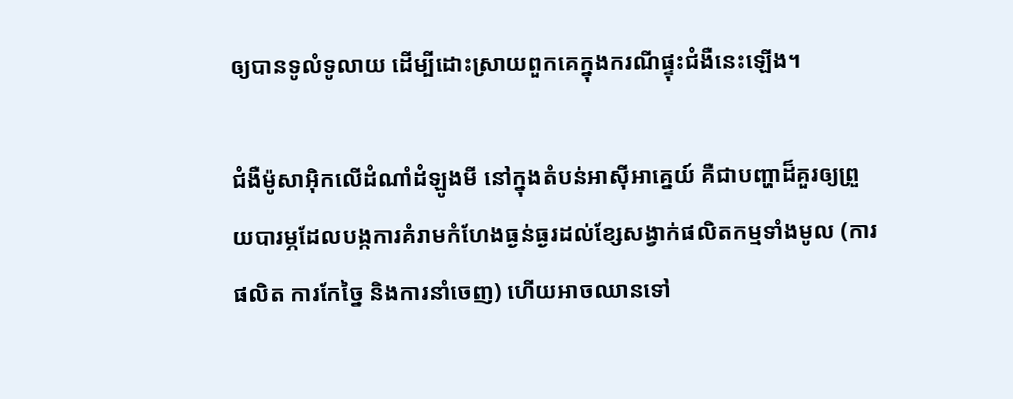ឲ្យបានទូលំទូលាយ ដើម្បីដោះស្រាយពួកគេក្នុងករណីផ្ទុះជំងឺនេះឡើង។

ជំងឺម៉ូសាអ៊ិកលើដំណាំដំឡូងមី នៅក្នុងតំបន់អាស៊ីអាគ្នេយ៍ គឺជាបញ្ហាដ៏គួរឲ្យព្រួយបារម្ភដែលបង្កការគំរាមកំហែងធ្ងន់ធ្ងរដល់ខ្សែសង្វាក់ផលិតកម្មទាំងមូល (ការផលិត ការកែច្នៃ និងការនាំចេញ) ហើយអាចឈានទៅ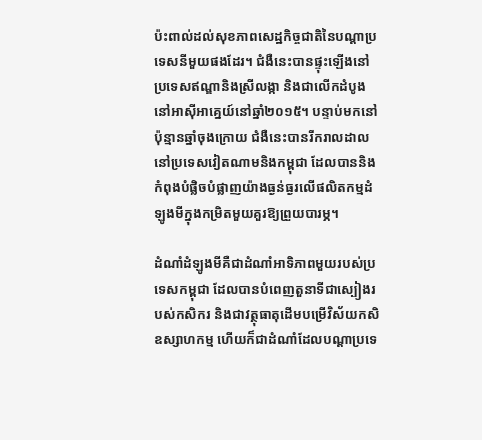ប៉ះពាល់ដល់សុខភាពសេដ្ឋកិច្ចជាតិនៃបណ្តាប្រទេសនីមួយផងដែរ។ ជំងឺនេះបានផ្ទុះឡើងនៅប្រទេសឥណ្ឌានិងស្រីលង្កា និងជាលើកដំបូងនៅអាស៊ីអាគ្នេយ៍នៅឆ្នាំ២០១៥។ បន្ទាប់មកនៅប៉ុន្មានឆ្នាំចុងក្រោយ ជំងឺនេះបានរីករាលដាលនៅប្រទេសវៀតណាមនិងកម្ពុជា ដែលបាននិងកំពុងបំផ្លិចបំផ្លាញយ៉ាងធ្ងន់ធ្ងរលើផលិតកម្មដំឡូងមីក្នុងកម្រិតមួយគួរឱ្យព្រួយបារម្ភ។

ដំណាំដំឡូងមីគឺជាដំណាំអាទិភាពមួយរបស់ប្រទេសកម្ពុជា ដែលបានបំពេញតួនាទីជាស្បៀងរបស់កសិករ និងជាវត្ថុធាតុដើមបម្រើវិស័យកសិឧស្សាហកម្ម ហើយក៏ជាដំណាំដែលបណ្តាប្រទេ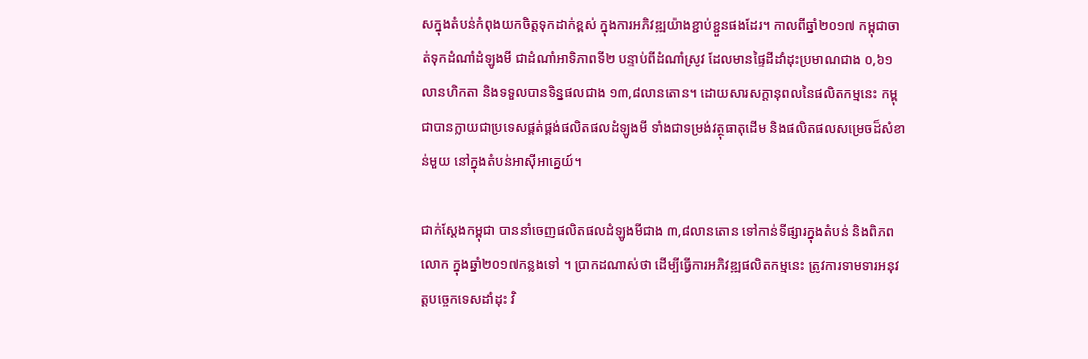សក្នុងតំបន់កំពុងយកចិត្តទុកដាក់ខ្ពស់ ក្នុងការអភិវឌ្ឍយ៉ាងខ្ជាប់ខ្ជួនផងដែរ។ កាលពីឆ្នាំ២០១៧ កម្ពុជាចាត់ទុកដំណាំដំឡូងមី ជាដំណាំអាទិភាពទី២ បន្ទាប់ពីដំណាំស្រូវ ដែលមានផ្ទៃដីដាំដុះប្រមាណជាង ០,៦១លានហិកតា និងទទួលបានទិន្នផលជាង ១៣,៨លានតោន។ ដោយសារសក្តានុពលនៃផលិតកម្មនេះ កម្ពុជាបានក្លាយជាប្រទេសផ្គត់ផ្គង់ផលិតផលដំឡូងមី ទាំងជាទម្រង់វត្ថុធាតុដើម និងផលិតផលសម្រេចដ៏សំខាន់មួយ នៅក្នុងតំបន់អាស៊ីអាគ្នេយ៍។

ជាក់ស្តែងកម្ពុជា បាននាំចេញផលិតផលដំឡូងមីជាង ៣,៨លានតោន ទៅកាន់ទីផ្សារក្នុងតំបន់ និងពិភពលោក ក្នុងឆ្នាំ២០១៧កន្លងទៅ ។ ប្រាកដណាស់ថា ដើម្បីធ្វើការអភិវឌ្ឍផលិតកម្មនេះ ត្រូវការទាមទារអនុវត្តបច្ចេកទេសដាំដុះ វិ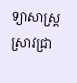ទ្យាសាស្ត្រស្រាវជ្រា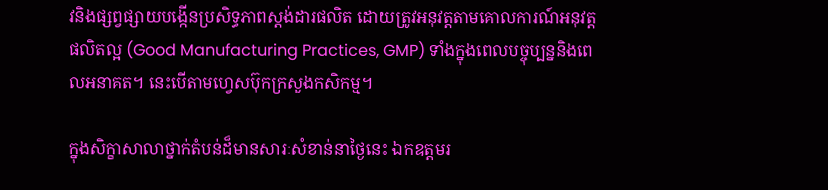វនិងផ្សព្វផ្សាយបង្កើនប្រសិទ្ធភាពស្តង់ដារផលិត ដោយត្រូវអនុវត្តតាមគោលការណ៍អនុវត្តផលិតល្អ (Good Manufacturing Practices, GMP) ទាំងក្នុងពេលបច្ចុប្បន្ននិងពេលអនាគត។ នេះបើតាមហ្វេសប៊ុកក្រសួងកសិកម្ម។

ក្នុងសិក្ខាសាលាថ្នាក់តំបន់ដ៏មានសារៈសំខាន់នាថ្ងៃនេះ ឯកឧត្តមរ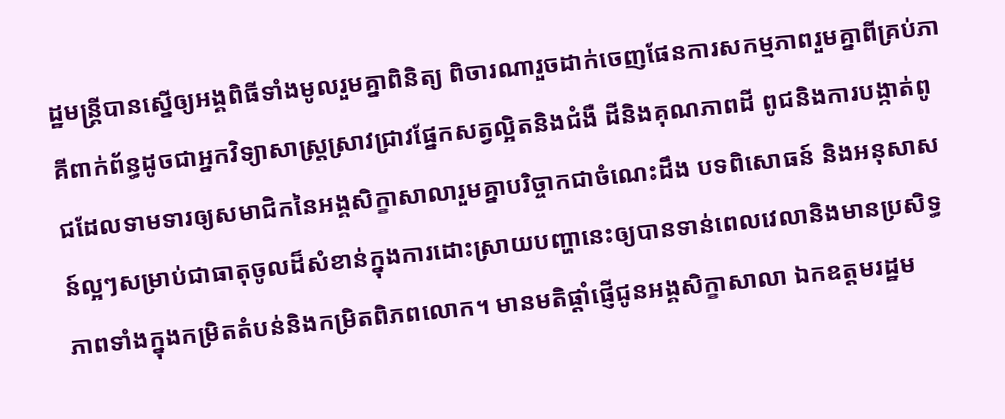ដ្ឋមន្ត្រីបានស្នើឲ្យអង្គពិធីទាំងមូលរួមគ្នាពិនិត្យ ពិចារណារួចដាក់ចេញផែនការសកម្មភាពរួមគ្នាពីគ្រប់ភាគីពាក់ព័ន្ធដូចជាអ្នកវិទ្យាសាស្ត្រស្រាវជ្រាវផ្នែកសត្វល្អិតនិងជំងឺ ដីនិងគុណភាពដី ពូជនិងការបង្កាត់ពូជដែលទាមទារឲ្យសមាជិកនៃអង្គសិក្ខាសាលារួមគ្នាបរិច្ចាកជាចំណេះដឹង បទពិសោធន៍ និងអនុសាសន៍ល្អៗសម្រាប់ជាធាតុចូលដ៏សំខាន់ក្នុងការដោះស្រាយបញ្ហានេះឲ្យបានទាន់ពេលវេលានិងមានប្រសិទ្ធភាពទាំងក្នុងកម្រិតតំបន់និងកម្រិតពិភពលោក។ មានមតិផ្តាំផ្ញើជូនអង្គសិក្ខាសាលា ឯកឧត្តមរដ្ឋម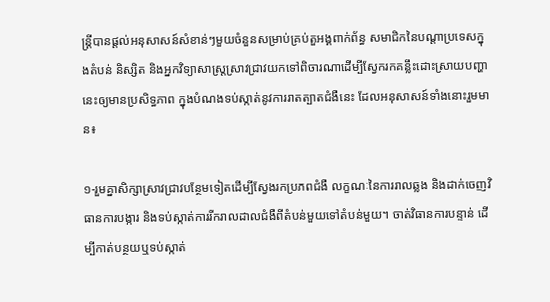ន្ត្រីបានផ្តល់អនុសាសន៍សំខាន់ៗមួយចំនួនសម្រាប់គ្រប់តួអង្គពាក់ព័ន្ធ សមាជិកនៃបណ្តាប្រទេសក្នុងតំបន់ និស្សិត និងអ្នកវិទ្យាសាស្ត្រស្រាវជ្រាវយកទៅពិចារណាដើម្បីស្វែករកគន្លឹះដោះស្រាយបញ្ហានេះឲ្យមានប្រសិទ្ធភាព ក្នុងបំណងទប់ស្កាត់នូវការរាតត្បាតជំងឺនេះ ដែលអនុសាសន៍ទាំងនោះរួមមាន៖

១-រួមគ្នាសិក្សាស្រាវជ្រាវបន្ថែមទៀតដើម្បីស្វែងរកប្រភពជំងឺ លក្ខណៈនៃការរាលឆ្លង និងដាក់ចេញវិធានការបង្ការ និងទប់ស្កាត់ការរីករាលដាលជំងឺពីតំបន់មួយទៅតំបន់មួយ។ ចាត់វិធានការបន្ទាន់ ដើម្បីកាត់បន្ថយឬទប់ស្កាត់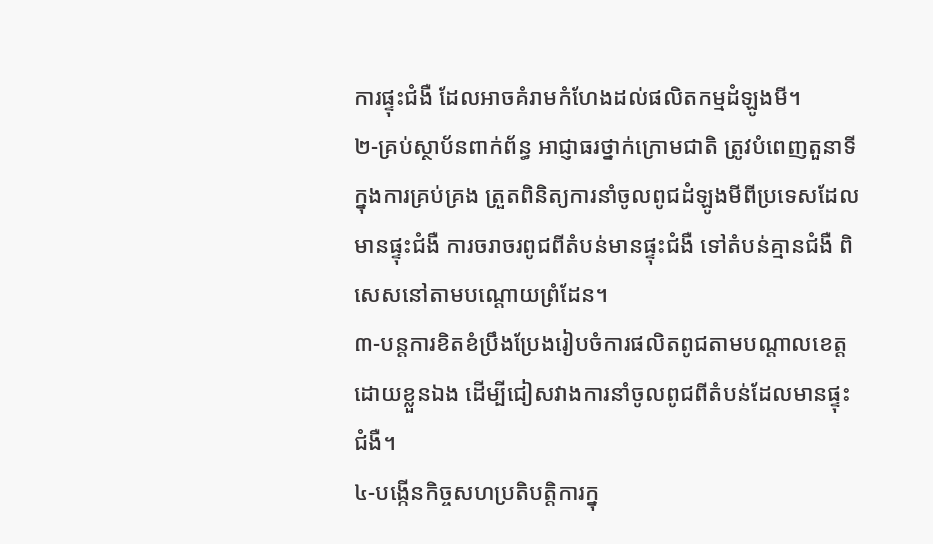ការផ្ទុះជំងឺ ដែលអាចគំរាមកំហែងដល់ផលិតកម្មដំឡូងមី។
២-គ្រប់ស្ថាប័នពាក់ព័ន្ធ អាជ្ញាធរថ្នាក់ក្រោមជាតិ ត្រូវបំពេញតួនាទីក្នុងការគ្រប់គ្រង ត្រួតពិនិត្យការនាំចូលពូជដំឡូងមីពីប្រទេសដែលមានផ្ទុះជំងឺ ការចរាចរពូជពីតំបន់មានផ្ទុះជំងឺ ទៅតំបន់គ្មានជំងឺ ពិសេសនៅតាមបណ្តោយព្រំដែន។
៣-បន្តការខិតខំប្រឹងប្រែងរៀបចំការផលិតពូជតាមបណ្តាលខេត្តដោយខ្លួនឯង ដើម្បីជៀសវាងការនាំចូលពូជពីតំបន់ដែលមានផ្ទុះជំងឺ។
៤-បង្កើនកិច្ចសហប្រតិបត្តិការក្នុ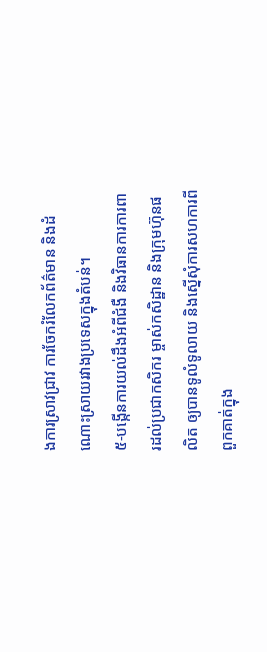ងការស្រាវជ្រាវ ការចែករំលែកព័ត៌មាន និងដំណោះស្រាយរវាងប្រទេសក្នុងតំបន់។
៥-បង្កើនការយល់ដឹងអំពីជំងឺ និងវិធានការការពារដល់ប្រជាកសិករ ម្ចាស់កសិដ្ឋាន និងក្រុមហ៊ុនផលិត ឲ្យបានទូលំទូលាយ និងស្នើសុំការសហការពីពួកគាត់ក្នុង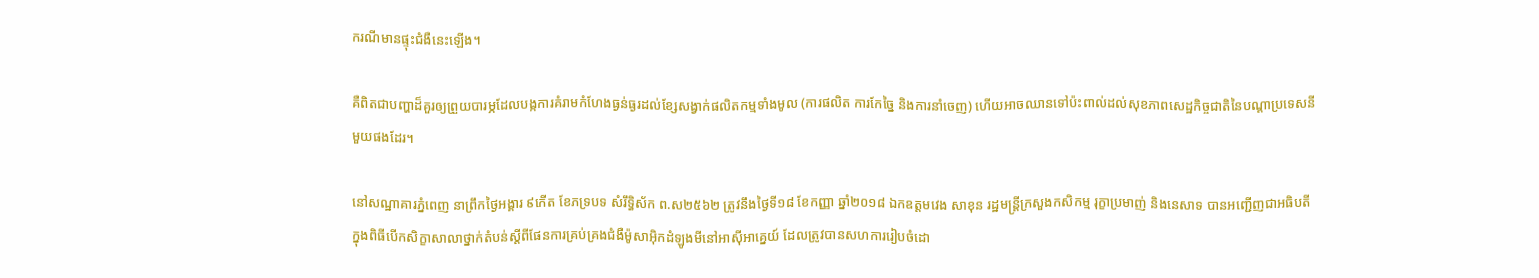ករណីមានផ្ទុះជំងឺនេះឡើង។

គឺពិតជាបញ្ហាដ៏គួរឲ្យព្រួយបារម្ភដែលបង្កការគំរាមកំហែងធ្ងន់ធ្ងរដល់ខ្សែសង្វាក់ផលិតកម្មទាំងមូល (ការផលិត ការកែច្នៃ និងការនាំចេញ) ហើយអាចឈានទៅប៉ះពាល់ដល់សុខភាពសេដ្ឋកិច្ចជាតិនៃបណ្តាប្រទេសនីមួយផងដែរ។

នៅសណ្ឋាគារភ្នំពេញ នាព្រឹកថ្ងៃអង្គារ ៩កើត ខែភទ្របទ សំរឹទ្ធិស័ក ព.ស២៥៦២ ត្រូវនឹងថ្ងៃទី១៨ ខែកញ្ញា ឆ្នាំ២០១៨ ឯកឧត្តមវេង សាខុន រដ្ឋមន្ត្រីក្រសួងកសិកម្ម រុក្ខាប្រមាញ់ និងនេសាទ បានអញ្ជើញជាអធិបតីក្នុងពិធីបើកសិក្ខាសាលាថ្នាក់តំបន់ស្តីពីផែនការគ្រប់គ្រងជំងឺម៉ូសាអ៊ិកដំឡូងមីនៅអាស៊ីអាគ្នេយ៍ ដែលត្រូវបានសហការរៀបចំដោ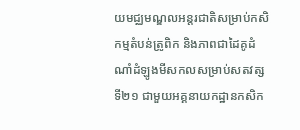យមជ្ឈមណ្ឌលអន្តរជាតិសម្រាប់កសិកម្មតំបន់ត្រូពិក និងភាពជាដៃគូដំណាំដំឡូងមីសកលសម្រាប់សតវត្សទី២១ ជាមួយអគ្គនាយកដ្ឋានកសិក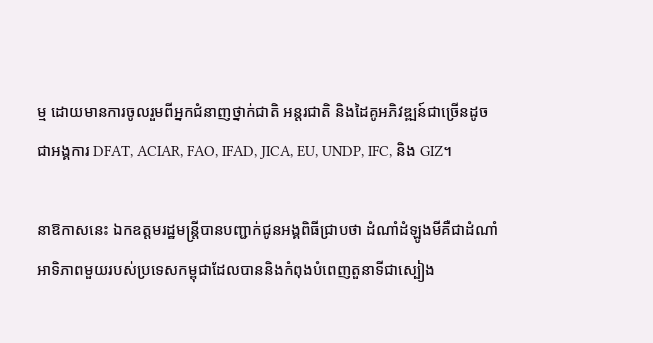ម្ម ដោយមានការចូលរួមពីអ្នកជំនាញថ្នាក់ជាតិ អន្តរជាតិ និងដៃគូអភិវឌ្ឍន៍ជាច្រើនដូចជាអង្គការ DFAT, ACIAR, FAO, IFAD, JICA, EU, UNDP, IFC, និង GIZ។

នាឱកាសនេះ ឯកឧត្តមរដ្ឋមន្ត្រីបានបញ្ជាក់ជូនអង្គពិធីជ្រាបថា ដំណាំដំឡូងមីគឺជាដំណាំអាទិភាពមួយរបស់ប្រទេសកម្ពុជាដែលបាននិងកំពុងបំពេញតួនាទីជាស្បៀង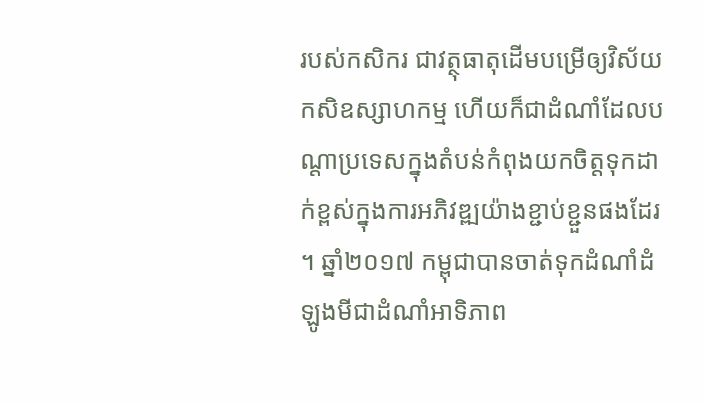របស់កសិករ ជាវត្ថុធាតុដើមបម្រើឲ្យវិស័យកសិឧស្សាហកម្ម ហើយក៏ជាដំណាំដែលបណ្តាប្រទេសក្នុងតំបន់កំពុងយកចិត្តទុកដាក់ខ្ពស់ក្នុងការអភិវឌ្ឍយ៉ាងខ្ជាប់ខ្ជួនផងដែរ។ ឆ្នាំ២០១៧ កម្ពុជាបានចាត់ទុកដំណាំដំឡូងមីជាដំណាំអាទិភាព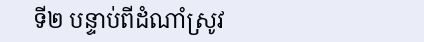ទី២ បន្ទាប់ពីដំណាំស្រូវ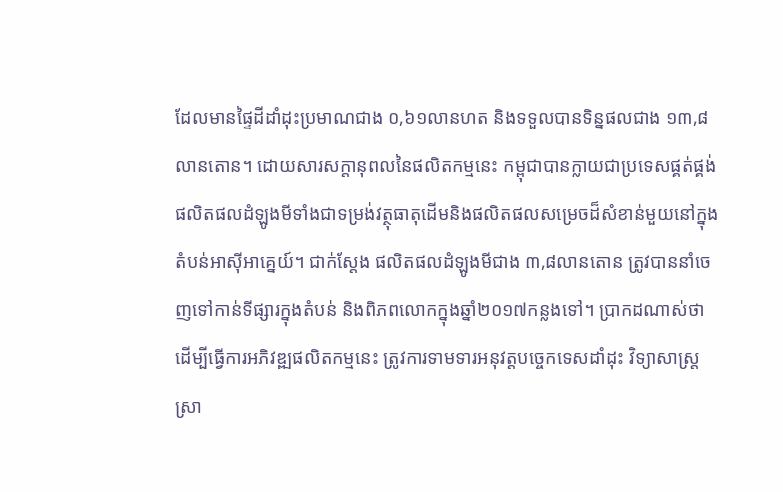ដែលមានផ្ទៃដីដាំដុះប្រមាណជាង ០,៦១លានហត និងទទួលបានទិន្នផលជាង ១៣,៨លានតោន។ ដោយសារសក្តានុពលនៃផលិតកម្មនេះ កម្ពុជាបានក្លាយជាប្រទេសផ្គត់ផ្គង់ផលិតផលដំឡូងមីទាំងជាទម្រង់វត្ថុធាតុដើមនិងផលិតផលសម្រេចដ៏សំខាន់មួយនៅក្នុងតំបន់អាស៊ីអាគ្នេយ៍។ ជាក់ស្តែង ផលិតផលដំឡូងមីជាង ៣,៨លានតោន ត្រូវបាននាំចេញទៅកាន់ទីផ្សារក្នុងតំបន់ និងពិភពលោកក្នុងឆ្នាំ២០១៧កន្លងទៅ។ ប្រាកដណាស់ថា ដើម្បីធ្វើការអភិវឌ្ឍផលិតកម្មនេះ ត្រូវការទាមទារអនុវត្តបច្ចេកទេសដាំដុះ វិទ្យាសាស្ត្រស្រា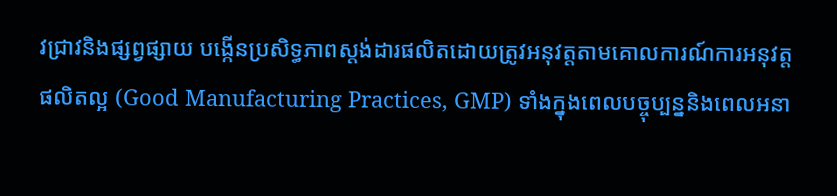វជ្រាវនិងផ្សព្វផ្សាយ បង្កើនប្រសិទ្ធភាពស្តង់ដារផលិតដោយត្រូវអនុវត្តតាមគោលការណ៍ការអនុវត្តផលិតល្អ (Good Manufacturing Practices, GMP) ទាំងក្នុងពេលបច្ចុប្បន្ននិងពេលអនា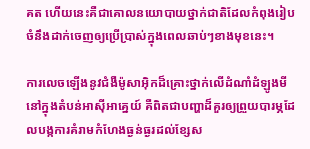គត ហើយនេះគឺជាគោលនយោបាយថ្នាក់ជាតិដែលកំពុងរៀបចំនឹងដាក់ចេញឲ្យប្រើប្រាស់ក្នុងពេលឆាប់ៗខាងមុខនេះ។

ការលេចឡើងនូវជំងឺម៉ូសាអ៊ិកដ៏គ្រោះថ្នាក់លើដំណាំដំឡូងមីនៅក្នុងតំបន់អាស៊ីអាគ្នេយ៍ គឺពិតជាបញ្ហាដ៏គួរឲ្យព្រួយបារម្ភដែលបង្កការគំរាមកំហែងធ្ងន់ធ្ងរដល់ខ្សែស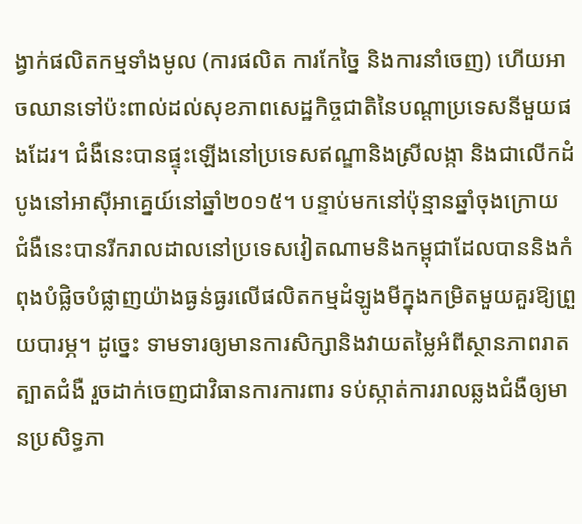ង្វាក់ផលិតកម្មទាំងមូល (ការផលិត ការកែច្នៃ និងការនាំចេញ) ហើយអាចឈានទៅប៉ះពាល់ដល់សុខភាពសេដ្ឋកិច្ចជាតិនៃបណ្តាប្រទេសនីមួយផងដែរ។ ជំងឺនេះបានផ្ទុះឡើងនៅប្រទេសឥណ្ឌានិងស្រីលង្កា និងជាលើកដំបូងនៅអាស៊ីអាគ្នេយ៍នៅឆ្នាំ២០១៥។ បន្ទាប់មកនៅប៉ុន្មានឆ្នាំចុងក្រោយ ជំងឺនេះបានរីករាលដាលនៅប្រទេសវៀតណាមនិងកម្ពុជាដែលបាននិងកំពុងបំផ្លិចបំផ្លាញយ៉ាងធ្ងន់ធ្ងរលើផលិតកម្មដំឡូងមីក្នុងកម្រិតមួយគួរឱ្យព្រួយបារម្ភ។ ដូច្នេះ ទាមទារឲ្យមានការសិក្សានិងវាយតម្លៃអំពីស្ថានភាពរាតត្បាតជំងឺ រួចដាក់ចេញជាវិធានការការពារ ទប់ស្កាត់ការរាលឆ្លងជំងឺឲ្យមានប្រសិទ្ធភា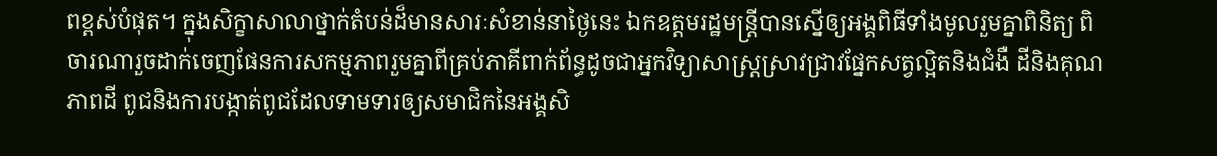ពខ្ពស់បំផុត។ ក្នុងសិក្ខាសាលាថ្នាក់តំបន់ដ៏មានសារៈសំខាន់នាថ្ងៃនេះ ឯកឧត្តមរដ្ឋមន្ត្រីបានស្នើឲ្យអង្គពិធីទាំងមូលរួមគ្នាពិនិត្យ ពិចារណារួចដាក់ចេញផែនការសកម្មភាពរួមគ្នាពីគ្រប់ភាគីពាក់ព័ន្ធដូចជាអ្នកវិទ្យាសាស្ត្រស្រាវជ្រាវផ្នែកសត្វល្អិតនិងជំងឺ ដីនិងគុណភាពដី ពូជនិងការបង្កាត់ពូជដែលទាមទារឲ្យសមាជិកនៃអង្គសិ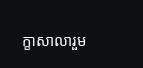ក្ខាសាលារួម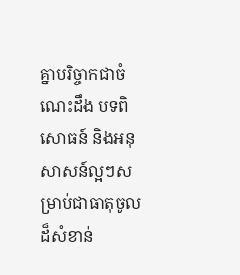គ្នាបរិច្ចាកជាចំណេះដឹង បទពិសោធន៍ និងអនុសាសន៍ល្អៗសម្រាប់ជាធាតុចូលដ៏សំខាន់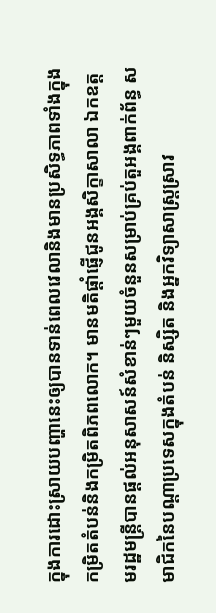ក្នុងការដោះស្រាយបញ្ហានេះឲ្យបានទាន់ពេលវេលានិងមានប្រសិទ្ធភាពទាំងក្នុងកម្រិតតំបន់និងកម្រិតពិភពលោក។ មានមតិផ្តាំផ្ញើជូនអង្គសិក្ខាសាលា ឯកឧត្តមរដ្ឋមន្ត្រីបានផ្តល់អនុសាសន៍សំខាន់ៗមួយចំនួនសម្រាប់គ្រប់តួអង្គពាក់ព័ន្ធ សមាជិកនៃបណ្តាប្រទេសក្នុងតំបន់ និស្សិត និងអ្នកវិទ្យាសាស្ត្រស្រាវ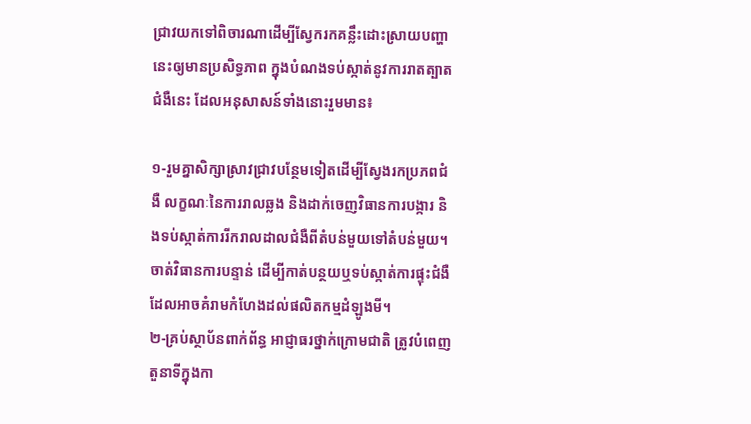ជ្រាវយកទៅពិចារណាដើម្បីស្វែករកគន្លឹះដោះស្រាយបញ្ហានេះឲ្យមានប្រសិទ្ធភាព ក្នុងបំណងទប់ស្កាត់នូវការរាតត្បាតជំងឺនេះ ដែលអនុសាសន៍ទាំងនោះរួមមាន៖

១-រួមគ្នាសិក្សាស្រាវជ្រាវបន្ថែមទៀតដើម្បីស្វែងរកប្រភពជំងឺ លក្ខណៈនៃការរាលឆ្លង និងដាក់ចេញវិធានការបង្ការ និងទប់ស្កាត់ការរីករាលដាលជំងឺពីតំបន់មួយទៅតំបន់មួយ។ ចាត់វិធានការបន្ទាន់ ដើម្បីកាត់បន្ថយឬទប់ស្កាត់ការផ្ទុះជំងឺ ដែលអាចគំរាមកំហែងដល់ផលិតកម្មដំឡូងមី។
២-គ្រប់ស្ថាប័នពាក់ព័ន្ធ អាជ្ញាធរថ្នាក់ក្រោមជាតិ ត្រូវបំពេញតួនាទីក្នុងកា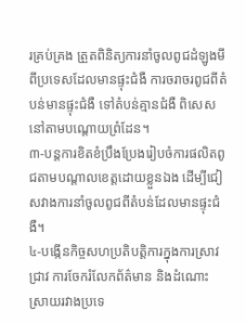រគ្រប់គ្រង ត្រួតពិនិត្យការនាំចូលពូជដំឡូងមីពីប្រទេសដែលមានផ្ទុះជំងឺ ការចរាចរពូជពីតំបន់មានផ្ទុះជំងឺ ទៅតំបន់គ្មានជំងឺ ពិសេសនៅតាមបណ្តោយព្រំដែន។
៣-បន្តការខិតខំប្រឹងប្រែងរៀបចំការផលិតពូជតាមបណ្តាលខេត្តដោយខ្លួនឯង ដើម្បីជៀសវាងការនាំចូលពូជពីតំបន់ដែលមានផ្ទុះជំងឺ។
៤-បង្កើនកិច្ចសហប្រតិបត្តិការក្នុងការស្រាវជ្រាវ ការចែករំលែកព័ត៌មាន និងដំណោះស្រាយរវាងប្រទេ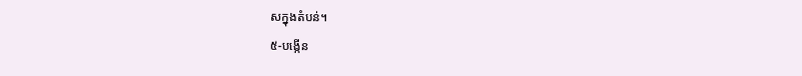សក្នុងតំបន់។
៥-បង្កើន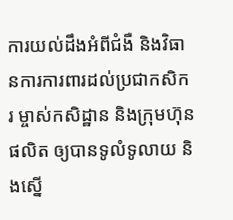ការយល់ដឹងអំពីជំងឺ និងវិធានការការពារដល់ប្រជាកសិករ ម្ចាស់កសិដ្ឋាន និងក្រុមហ៊ុនផលិត ឲ្យបានទូលំទូលាយ និងស្នើ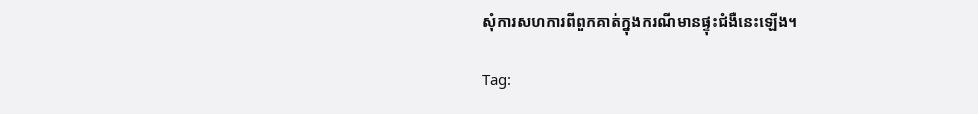សុំការសហការពីពួកគាត់ក្នុងករណីមានផ្ទុះជំងឺនេះឡើង។

Tag: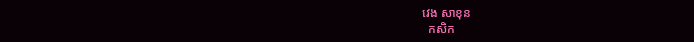វេង សាខុន
  កសិក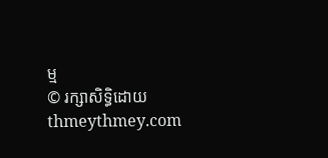ម្ម
© រក្សាសិទ្ធិដោយ thmeythmey.com